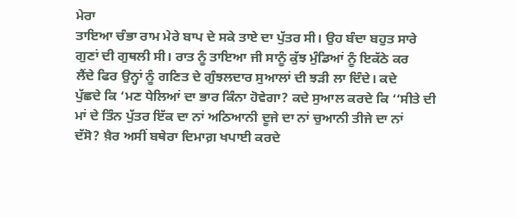ਮੇਰਾ
ਤਾਇਆ ਚੰਭਾ ਰਾਮ ਮੇਰੇ ਬਾਪ ਦੇ ਸਕੇ ਤਾਏ ਦਾ ਪੁੱਤਰ ਸੀ। ਉਹ ਬੰਦਾ ਬਹੁਤ ਸਾਰੇ
ਗੁਣਾਂ ਦੀ ਗੁਥਲੀ ਸੀ। ਰਾਤ ਨੂੰ ਤਾਇਆ ਜੀ ਸਾਨੂੰ ਕੁੱਝ ਮੁੰਡਿਆਂ ਨੂੰ ਇਕੱਠੇ ਕਰ
ਲੈਂਦੇ ਫਿਰ ਉਨ੍ਹਾਂ ਨੂੰ ਗਣਿਤ ਦੇ ਗੁੰਝਲਦਾਰ ਸੁਆਲਾਂ ਦੀ ਝੜੀ ਲਾ ਦਿੰਦੇ। ਕਦੇ
ਪੁੱਛਦੇ ਕਿ ‘ਮਣ ਧੇਲਿਆਂ ਦਾ ਭਾਰ ਕਿੰਨਾ ਹੋਵੇਗਾ? ਕਦੇ ਸੁਆਲ ਕਰਦੇ ਕਿ ‘‘ਸੀਤੇ ਦੀ
ਮਾਂ ਦੇ ਤਿੰਨ ਪੁੱਤਰ ਇੱਕ ਦਾ ਨਾਂ ਅਠਿਆਨੀ ਦੂਜੇ ਦਾ ਨਾਂ ਚੁਆਨੀ ਤੀਜੇ ਦਾ ਨਾਂ
ਦੱਸੋ? ਖ਼ੈਰ ਅਸੀਂ ਬਥੇਰਾ ਦਿਮਾਗ਼ ਖਪਾਈ ਕਰਦੇ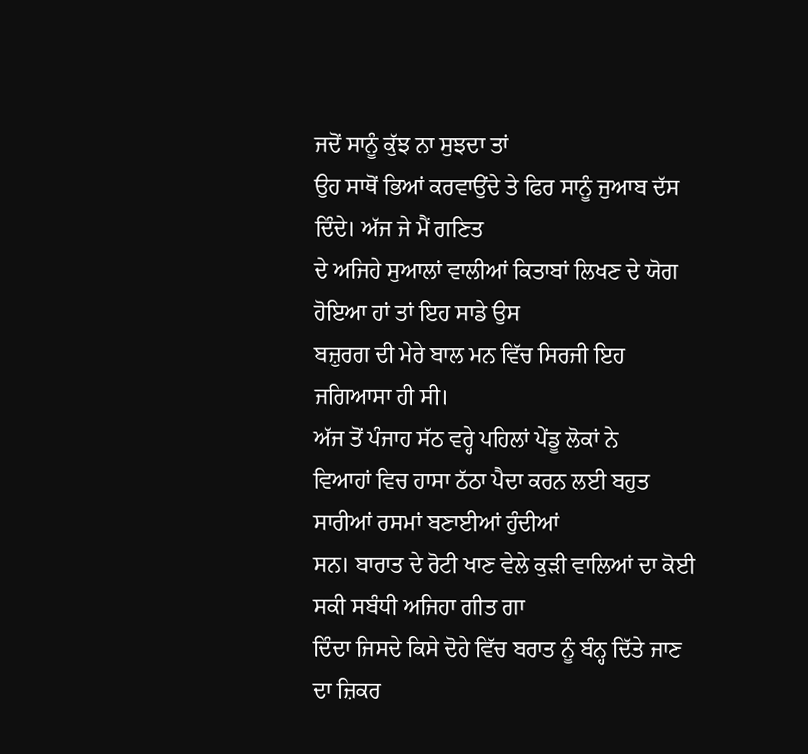ਜਦੋਂ ਸਾਨੂੰ ਕੁੱਝ ਨਾ ਸੁਝਦਾ ਤਾਂ
ਉਹ ਸਾਥੋਂ ਭਿਆਂ ਕਰਵਾਉਂਦੇ ਤੇ ਫਿਰ ਸਾਨੂੰ ਜੁਆਬ ਦੱਸ ਦਿੰਦੇ। ਅੱਜ ਜੇ ਮੈਂ ਗਣਿਤ
ਦੇ ਅਜਿਹੇ ਸੁਆਲਾਂ ਵਾਲੀਆਂ ਕਿਤਾਬਾਂ ਲਿਖਣ ਦੇ ਯੋਗ ਹੋਇਆ ਹਾਂ ਤਾਂ ਇਹ ਸਾਡੇ ਉਸ
ਬਜ਼ੁਰਗ ਦੀ ਮੇਰੇ ਬਾਲ ਮਨ ਵਿੱਚ ਸਿਰਜੀ ਇਹ ਜਗਿਆਸਾ ਹੀ ਸੀ।
ਅੱਜ ਤੋਂ ਪੰਜਾਹ ਸੱਠ ਵਰ੍ਹੇ ਪਹਿਲਾਂ ਪੇਂਡੂ ਲੋਕਾਂ ਨੇ
ਵਿਆਹਾਂ ਵਿਚ ਹਾਸਾ ਠੱਠਾ ਪੈਦਾ ਕਰਨ ਲਈ ਬਹੁਤ ਸਾਰੀਆਂ ਰਸਮਾਂ ਬਣਾਈਆਂ ਹੁੰਦੀਆਂ
ਸਨ। ਬਾਰਾਤ ਦੇ ਰੋਟੀ ਖਾਣ ਵੇਲੇ ਕੁੜੀ ਵਾਲਿਆਂ ਦਾ ਕੋਈ ਸਕੀ ਸਬੰਧੀ ਅਜਿਹਾ ਗੀਤ ਗਾ
ਦਿੰਦਾ ਜਿਸਦੇ ਕਿਸੇ ਦੋਹੇ ਵਿੱਚ ਬਰਾਤ ਨੂੰ ਬੰਨ੍ਹ ਦਿੱਤੇ ਜਾਣ ਦਾ ਜ਼ਿਕਰ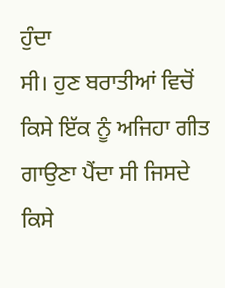ਹੁੰਦਾ
ਸੀ। ਹੁਣ ਬਰਾਤੀਆਂ ਵਿਚੋਂ ਕਿਸੇ ਇੱਕ ਨੂੰ ਅਜਿਹਾ ਗੀਤ ਗਾਉਣਾ ਪੈਂਦਾ ਸੀ ਜਿਸਦੇ
ਕਿਸੇ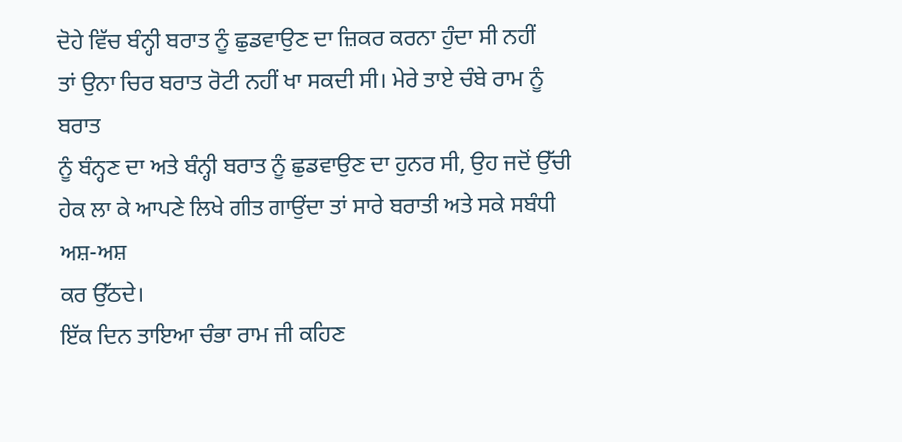ਦੋਹੇ ਵਿੱਚ ਬੰਨ੍ਹੀ ਬਰਾਤ ਨੂੰ ਛੁਡਵਾਉਣ ਦਾ ਜ਼ਿਕਰ ਕਰਨਾ ਹੁੰਦਾ ਸੀ ਨਹੀਂ
ਤਾਂ ਉਨਾ ਚਿਰ ਬਰਾਤ ਰੋਟੀ ਨਹੀਂ ਖਾ ਸਕਦੀ ਸੀ। ਮੇਰੇ ਤਾਏ ਚੰਬੇ ਰਾਮ ਨੂੰ ਬਰਾਤ
ਨੂੰ ਬੰਨ੍ਹਣ ਦਾ ਅਤੇ ਬੰਨ੍ਹੀ ਬਰਾਤ ਨੂੰ ਛੁਡਵਾਉਣ ਦਾ ਹੁਨਰ ਸੀ, ਉਹ ਜਦੋਂ ਉੱਚੀ
ਹੇਕ ਲਾ ਕੇ ਆਪਣੇ ਲਿਖੇ ਗੀਤ ਗਾਉਂਦਾ ਤਾਂ ਸਾਰੇ ਬਰਾਤੀ ਅਤੇ ਸਕੇ ਸਬੰਧੀ ਅਸ਼-ਅਸ਼
ਕਰ ਉੱਠਦੇ।
ਇੱਕ ਦਿਨ ਤਾਇਆ ਚੰਭਾ ਰਾਮ ਜੀ ਕਹਿਣ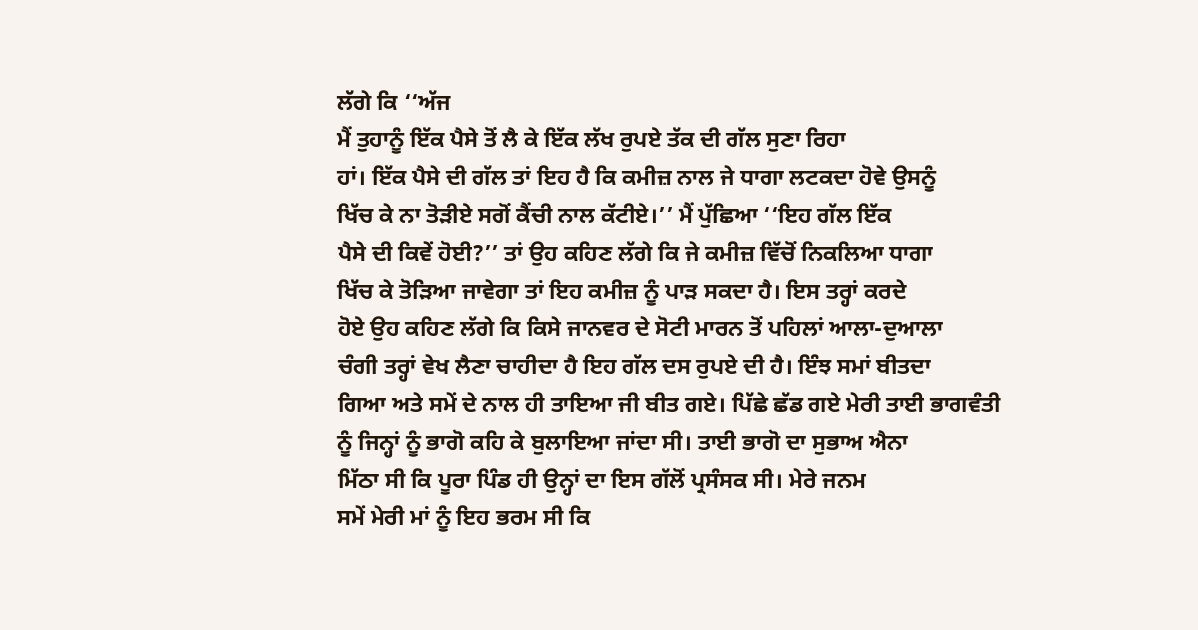ਲੱਗੇ ਕਿ ‘‘ਅੱਜ
ਮੈਂ ਤੁਹਾਨੂੰ ਇੱਕ ਪੈਸੇ ਤੋਂ ਲੈ ਕੇ ਇੱਕ ਲੱਖ ਰੁਪਏ ਤੱਕ ਦੀ ਗੱਲ ਸੁਣਾ ਰਿਹਾ
ਹਾਂ। ਇੱਕ ਪੈਸੇ ਦੀ ਗੱਲ ਤਾਂ ਇਹ ਹੈ ਕਿ ਕਮੀਜ਼ ਨਾਲ ਜੇ ਧਾਗਾ ਲਟਕਦਾ ਹੋਵੇ ਉਸਨੂੰ
ਖਿੱਚ ਕੇ ਨਾ ਤੋੜੀਏ ਸਗੋਂ ਕੈਂਚੀ ਨਾਲ ਕੱਟੀਏ।’’ ਮੈਂ ਪੁੱਛਿਆ ‘‘ਇਹ ਗੱਲ ਇੱਕ
ਪੈਸੇ ਦੀ ਕਿਵੇਂ ਹੋਈ?’’ ਤਾਂ ਉਹ ਕਹਿਣ ਲੱਗੇ ਕਿ ਜੇ ਕਮੀਜ਼ ਵਿੱਚੋਂ ਨਿਕਲਿਆ ਧਾਗਾ
ਖਿੱਚ ਕੇ ਤੋੜਿਆ ਜਾਵੇਗਾ ਤਾਂ ਇਹ ਕਮੀਜ਼ ਨੂੰ ਪਾੜ ਸਕਦਾ ਹੈ। ਇਸ ਤਰ੍ਹਾਂ ਕਰਦੇ
ਹੋਏ ਉਹ ਕਹਿਣ ਲੱਗੇ ਕਿ ਕਿਸੇ ਜਾਨਵਰ ਦੇ ਸੋਟੀ ਮਾਰਨ ਤੋਂ ਪਹਿਲਾਂ ਆਲਾ-ਦੁਆਲਾ
ਚੰਗੀ ਤਰ੍ਹਾਂ ਵੇਖ ਲੈਣਾ ਚਾਹੀਦਾ ਹੈ ਇਹ ਗੱਲ ਦਸ ਰੁਪਏ ਦੀ ਹੈ। ਇੰਝ ਸਮਾਂ ਬੀਤਦਾ
ਗਿਆ ਅਤੇ ਸਮੇਂ ਦੇ ਨਾਲ ਹੀ ਤਾਇਆ ਜੀ ਬੀਤ ਗਏ। ਪਿੱਛੇ ਛੱਡ ਗਏ ਮੇਰੀ ਤਾਈ ਭਾਗਵੰਤੀ
ਨੂੰ ਜਿਨ੍ਹਾਂ ਨੂੰ ਭਾਗੋ ਕਹਿ ਕੇ ਬੁਲਾਇਆ ਜਾਂਦਾ ਸੀ। ਤਾਈ ਭਾਗੋ ਦਾ ਸੁਭਾਅ ਐਨਾ
ਮਿੱਠਾ ਸੀ ਕਿ ਪੂਰਾ ਪਿੰਡ ਹੀ ਉਨ੍ਹਾਂ ਦਾ ਇਸ ਗੱਲੋਂ ਪ੍ਰਸੰਸਕ ਸੀ। ਮੇਰੇ ਜਨਮ
ਸਮੇਂ ਮੇਰੀ ਮਾਂ ਨੂੰ ਇਹ ਭਰਮ ਸੀ ਕਿ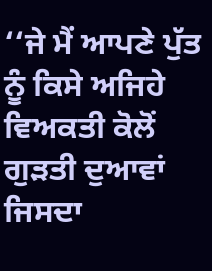‘‘ਜੇ ਮੈਂ ਆਪਣੇ ਪੁੱਤ ਨੂੰ ਕਿਸੇ ਅਜਿਹੇ
ਵਿਅਕਤੀ ਕੋਲੋਂ ਗੁੜਤੀ ਦੁਆਵਾਂ ਜਿਸਦਾ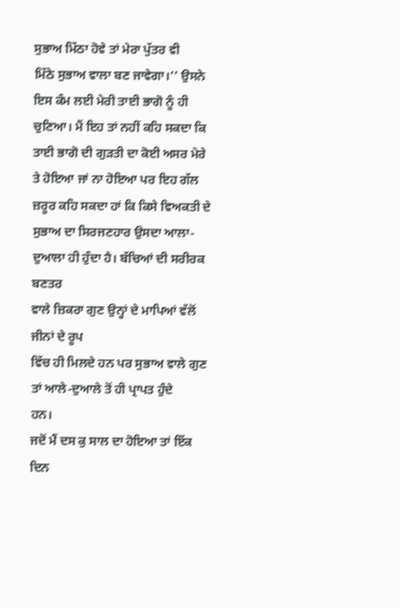ਸੁਭਾਅ ਮਿੱਠਾ ਹੋਵੇ ਤਾਂ ਮੇਰਾ ਪੁੱਤਰ ਵੀ
ਮਿੱਠੇ ਸੁਭਾਅ ਵਾਲਾ ਬਣ ਜਾਵੇਗਾ।’’ ਉਸਨੇ ਇਸ ਕੰਮ ਲਈ ਮੇਰੀ ਤਾਈ ਭਾਗੋ ਨੂੰ ਹੀ
ਚੁਣਿਆ। ਮੈਂ ਇਹ ਤਾਂ ਨਹੀਂ ਕਹਿ ਸਕਦਾ ਕਿ ਤਾਈ ਭਾਗੋ ਦੀ ਗੁੜਤੀ ਦਾ ਕੋਈ ਅਸਰ ਮੇਰੇ
ਤੇ ਹੋਇਆ ਜਾਂ ਨਾ ਹੋਇਆ ਪਰ ਇਹ ਗੱਲ ਜ਼ਰੂਰ ਕਹਿ ਸਕਦਾ ਹਾਂ ਕਿ ਕਿਸੇ ਵਿਅਕਤੀ ਦੇ
ਸੁਭਾਅ ਦਾ ਸਿਰਜਣਹਾਰ ਉਸਦਾ ਆਲਾ-ਦੁਆਲਾ ਹੀ ਹੁੰਦਾ ਹੈ। ਬੱਚਿਆਂ ਦੀ ਸਰੀਰਕ ਬਣਤਰ
ਵਾਲੇ ਜ਼ਿਕਰਾ ਗੁਣ ਉਨ੍ਹਾਂ ਦੇ ਮਾਪਿਆਂ ਵੱਲੋਂ ਜੀਨਾਂ ਦੇ ਰੂਪ
ਵਿੱਚ ਹੀ ਮਿਲਦੇ ਹਨ ਪਰ ਸੁਭਾਅ ਵਾਲੇ ਗੁਣ ਤਾਂ ਆਲੇ-ਦੁਆਲੇ ਤੋਂ ਹੀ ਪ੍ਰਾਪਤ ਹੁੰਦੇ
ਹਨ।
ਜਦੋਂ ਮੈਂ ਦਸ ਕੁ ਸਾਲ ਦਾ ਹੋਇਆ ਤਾਂ ਇੱਕ ਦਿਨ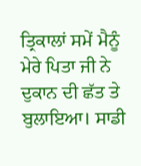ਤ੍ਰਿਕਾਲਾਂ ਸਮੇਂ ਮੈਨੂੰ ਮੇਰੇ ਪਿਤਾ ਜੀ ਨੇ ਦੁਕਾਨ ਦੀ ਛੱਤ ਤੇ ਬੁਲਾਇਆ। ਸਾਡੀ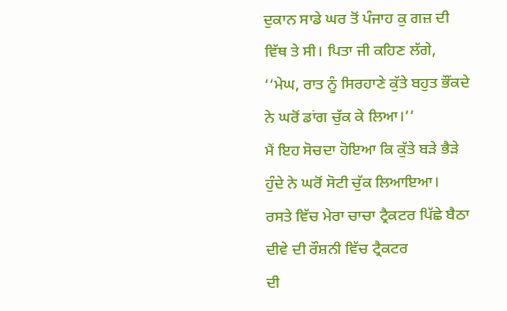ਦੁਕਾਨ ਸਾਡੇ ਘਰ ਤੋਂ ਪੰਜਾਹ ਕੁ ਗਜ਼ ਦੀ ਵਿੱਥ ਤੇ ਸੀ। ਪਿਤਾ ਜੀ ਕਹਿਣ ਲੱਗੇ,
‘‘ਮੇਘ, ਰਾਤ ਨੂੰ ਸਿਰਹਾਣੇ ਕੁੱਤੇ ਬਹੁਤ ਭੌਂਕਦੇ ਨੇ ਘਰੋਂ ਡਾਂਗ ਚੁੱਕ ਕੇ ਲਿਆ।’’
ਮੈਂ ਇਹ ਸੋਚਦਾ ਹੋਇਆ ਕਿ ਕੁੱਤੇ ਬੜੇ ਭੈੜੇ ਹੁੰਦੇ ਨੇ ਘਰੋਂ ਸੋਟੀ ਚੁੱਕ ਲਿਆਇਆ।
ਰਸਤੇ ਵਿੱਚ ਮੇਰਾ ਚਾਚਾ ਟ੍ਰੈਕਟਰ ਪਿੱਛੇ ਬੈਠਾ ਦੀਵੇ ਦੀ ਰੌਸ਼ਨੀ ਵਿੱਚ ਟ੍ਰੈਕਟਰ
ਦੀ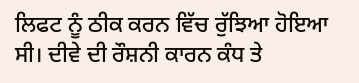ਲਿਫਟ ਨੂੰ ਠੀਕ ਕਰਨ ਵਿੱਚ ਰੁੱਝਿਆ ਹੋਇਆ ਸੀ। ਦੀਵੇ ਦੀ ਰੌਸ਼ਨੀ ਕਾਰਨ ਕੰਧ ਤੇ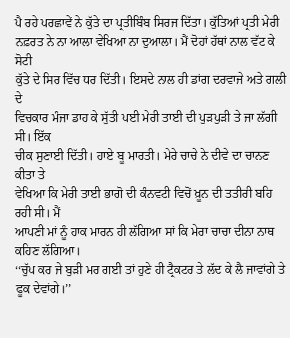ਪੈ ਰਹੇ ਪਰਛਾਵੇਂ ਨੇ ਕੁੱਤੇ ਦਾ ਪ੍ਰਤੀਬਿੰਬ ਸਿਰਜ ਦਿੱਤਾ। ਕੁੱਤਿਆਂ ਪ੍ਰਤੀ ਮੇਰੀ
ਨਫ਼ਰਤ ਨੇ ਨਾ ਆਲਾ ਵੇਖਿਆ ਨਾ ਦੁਆਲਾ। ਮੈਂ ਦੋਹਾਂ ਹੱਥਾਂ ਨਾਲ ਵੱਟ ਕੇ ਸੋਟੀ
ਕੁੱਤੇ ਦੇ ਸਿਰ ਵਿੱਚ ਧਰ ਦਿੱਤੀ। ਇਸਦੇ ਨਾਲ ਹੀ ਡਾਂਗ ਦਰਵਾਜੇ ਅਤੇ ਗਲੀ ਦੇ
ਵਿਚਕਾਰ ਮੰਜਾ ਡਾਹ ਕੇ ਸੁੱਤੀ ਪਈ ਮੇਰੀ ਤਾਈ ਦੀ ਪੁੜਪੁੜੀ ਤੇ ਜਾ ਲੱਗੀ ਸੀ। ਇੱਕ
ਚੀਕ ਸੁਣਾਈ ਦਿੱਤੀ। ਹਾਏ ਬੂ ਮਾਰਤੀ। ਮੇਰੇ ਚਾਚੇ ਨੇ ਦੀਵੇ ਦਾ ਚਾਨਣ ਕੀਤਾ ਤੇ
ਵੇਖਿਆ ਕਿ ਮੇਰੀ ਤਾਈ ਭਾਗੋ ਦੀ ਕੰਨਵਟੀ ਵਿਚੋਂ ਖ਼ੂਨ ਦੀ ਤਤੀਰੀ ਬਹਿ ਰਹੀ ਸੀ। ਮੈਂ
ਆਪਣੀ ਮਾਂ ਨੂੰ ਹਾਕ ਮਾਰਨ ਹੀ ਲੱਗਿਆ ਸਾਂ ਕਿ ਮੇਰਾ ਚਾਚਾ ਦੀਨਾ ਨਾਥ ਕਹਿਣ ਲੱਗਿਆ।
‘‘ਚੁੱਪ ਕਰ ਜੇ ਬੁੜੀ ਮਰ ਗਈ ਤਾਂ ਹੁਣੇ ਹੀ ਟ੍ਰੈਕਟਰ ਤੇ ਲੱਦ ਕੇ ਲੈ ਜਾਵਾਂਗੇ ਤੇ
ਫੂਕ ਦੇਵਾਂਗੇ।’’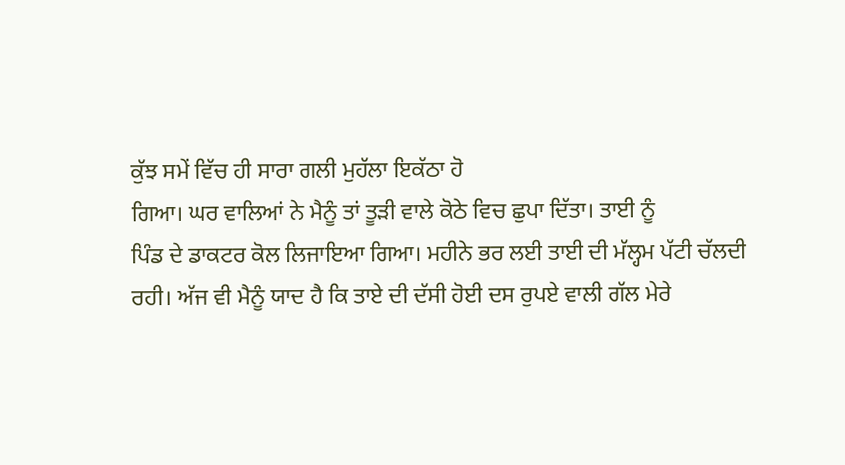ਕੁੱਝ ਸਮੇਂ ਵਿੱਚ ਹੀ ਸਾਰਾ ਗਲੀ ਮੁਹੱਲਾ ਇਕੱਠਾ ਹੋ
ਗਿਆ। ਘਰ ਵਾਲਿਆਂ ਨੇ ਮੈਨੂੰ ਤਾਂ ਤੂੜੀ ਵਾਲੇ ਕੋਠੇ ਵਿਚ ਛੁਪਾ ਦਿੱਤਾ। ਤਾਈ ਨੂੰ
ਪਿੰਡ ਦੇ ਡਾਕਟਰ ਕੋਲ ਲਿਜਾਇਆ ਗਿਆ। ਮਹੀਨੇ ਭਰ ਲਈ ਤਾਈ ਦੀ ਮੱਲ੍ਹਮ ਪੱਟੀ ਚੱਲਦੀ
ਰਹੀ। ਅੱਜ ਵੀ ਮੈਨੂੰ ਯਾਦ ਹੈ ਕਿ ਤਾਏ ਦੀ ਦੱਸੀ ਹੋਈ ਦਸ ਰੁਪਏ ਵਾਲੀ ਗੱਲ ਮੇਰੇ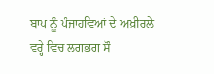ਬਾਪ ਨੂੰ ਪੰਜਾਹਵਿਆਂ ਦੇ ਅਖ਼ੀਰਲੇ ਵਰ੍ਹੇ ਵਿਚ ਲਗਭਗ ਸੌ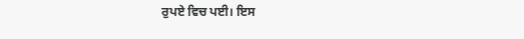ਰੁਪਏ ਵਿਚ ਪਈ। ਇਸ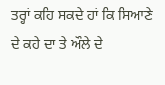ਤਰ੍ਹਾਂ ਕਹਿ ਸਕਦੇ ਹਾਂ ਕਿ ਸਿਆਣੇ ਦੇ ਕਹੇ ਦਾ ਤੇ ਔਲੇ ਦੇ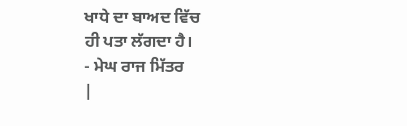ਖਾਧੇ ਦਾ ਬਾਅਦ ਵਿੱਚ
ਹੀ ਪਤਾ ਲੱਗਦਾ ਹੈ।
- ਮੇਘ ਰਾਜ ਮਿੱਤਰ
|